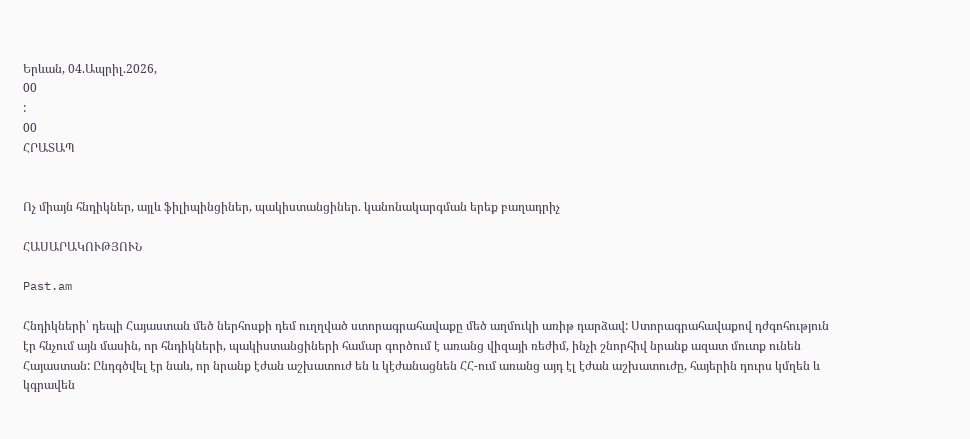Երևան, 04.Ապրիլ.2026,
00
:
00
ՀՐԱՏԱՊ


Ոչ միայն հնդիկներ, այլև ֆիլիպինցիներ, պակիստանցիներ. կանոնակարգման երեք բաղադրիչ

ՀԱՍԱՐԱԿՈՒԹՅՈՒՆ

Past.am

Հնդիկների՝ դեպի Հայաստան մեծ ներհոսքի դեմ ուղղված ստորագրահավաքը մեծ աղմուկի առիթ դարձավ: Ստորագրահավաքով դժգոհություն էր հնչում այն մասին, որ հնդիկների, պակիստանցիների համար գործում է առանց վիզայի ռեժիմ, ինչի շնորհիվ նրանք ազատ մուտք ունեն Հայաստան: Ընդգծվել էր նաև, որ նրանք էժան աշխատուժ են և կէժանացնեն ՀՀ-ում առանց այդ էլ էժան աշխատուժը, հայերին դուրս կմղեն և կգրավեն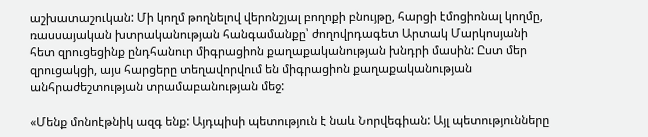աշխատաշուկան: Մի կողմ թողնելով վերոնշյալ բողոքի բնույթը, հարցի էմոցիոնալ կողմը, ռասսայական խտրականության հանգամանքը՝ ժողովրդագետ Արտակ Մարկոսյանի հետ զրուցեցինք ընդհանուր միգրացիոն քաղաքականության խնդրի մասին: Ըստ մեր զրուցակցի, այս հարցերը տեղավորվում են միգրացիոն քաղաքականության անհրաժեշտության տրամաբանության մեջ:

«Մենք մոնոէթնիկ ազգ ենք: Այդպիսի պետություն է նաև Նորվեգիան: Այլ պետությունները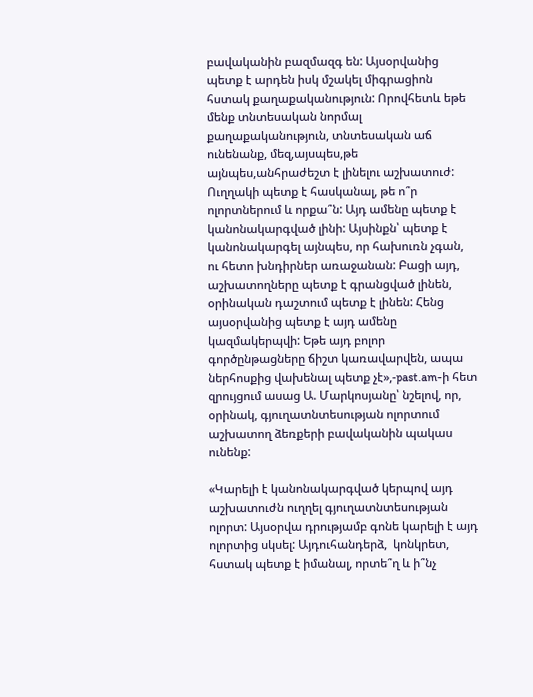բավականին բազմազգ են: Այսօրվանից պետք է արդեն իսկ մշակել միգրացիոն հստակ քաղաքականություն: Որովհետև եթե մենք տնտեսական նորմալ քաղաքականություն, տնտեսական աճ ունենանք, մեզ,այսպես,թե այնպես,անհրաժեշտ է լինելու աշխատուժ: Ուղղակի պետք է հասկանալ, թե ո՞ր ոլորտներում և որքա՞ն: Այդ ամենը պետք է կանոնակարգված լինի: Այսինքն՝ պետք է կանոնակարգել այնպես, որ հախուռն չգան, ու հետո խնդիրներ առաջանան: Բացի այդ, աշխատողները պետք է գրանցված լինեն, օրինական դաշտում պետք է լինեն: Հենց այսօրվանից պետք է այդ ամենը կազմակերպվի: Եթե այդ բոլոր գործընթացները ճիշտ կառավարվեն, ապա ներհոսքից վախենալ պետք չէ»,-past.am-ի հետ զրույցում ասաց Ա. Մարկոսյանը՝ նշելով, որ, օրինակ, գյուղատնտեսության ոլորտում աշխատող ձեռքերի բավականին պակաս ունենք:

«Կարելի է կանոնակարգված կերպով այդ աշխատուժն ուղղել գյուղատնտեսության ոլորտ: Այսօրվա դրությամբ գոնե կարելի է այդ ոլորտից սկսել: Այդուհանդերձ,  կոնկրետ, հստակ պետք է իմանալ, որտե՞ղ և ի՞նչ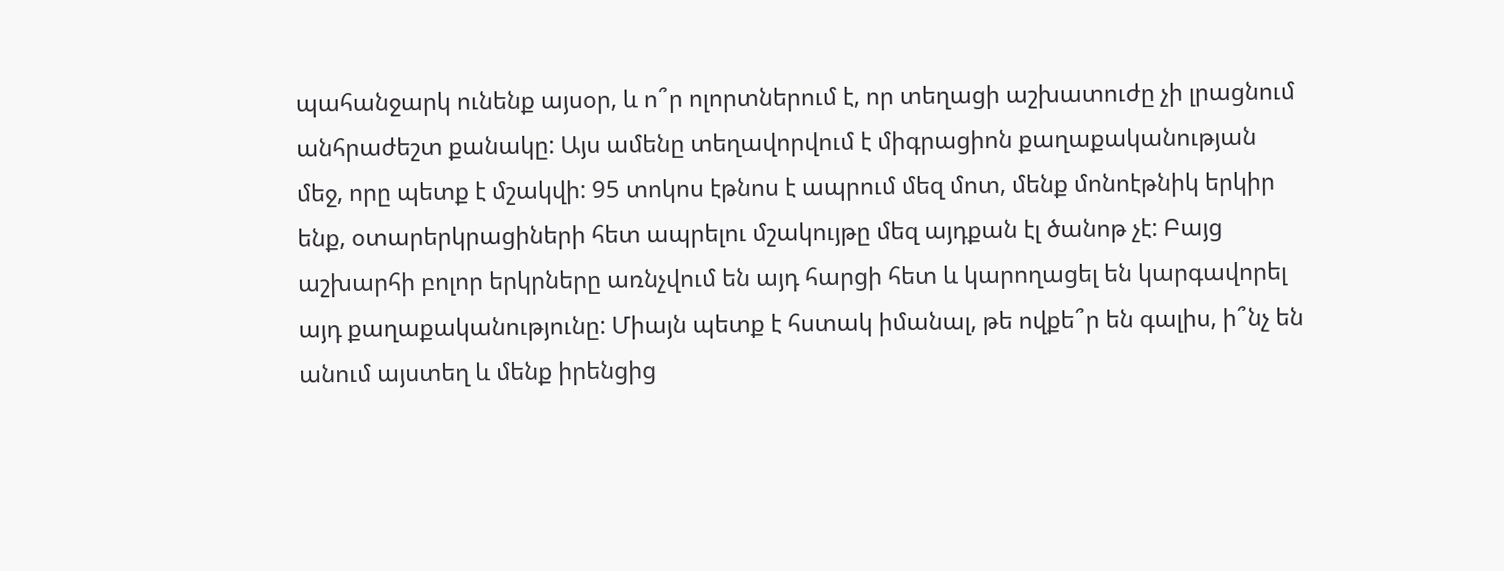պահանջարկ ունենք այսօր, և ո՞ր ոլորտներում է, որ տեղացի աշխատուժը չի լրացնում անհրաժեշտ քանակը: Այս ամենը տեղավորվում է միգրացիոն քաղաքականության մեջ, որը պետք է մշակվի: 95 տոկոս էթնոս է ապրում մեզ մոտ, մենք մոնոէթնիկ երկիր ենք, օտարերկրացիների հետ ապրելու մշակույթը մեզ այդքան էլ ծանոթ չէ: Բայց աշխարհի բոլոր երկրները առնչվում են այդ հարցի հետ և կարողացել են կարգավորել այդ քաղաքականությունը: Միայն պետք է հստակ իմանալ, թե ովքե՞ր են գալիս, ի՞նչ են անում այստեղ և մենք իրենցից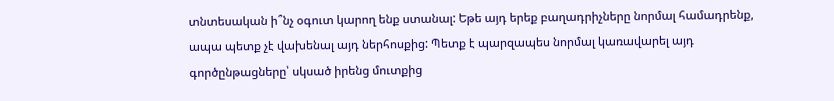տնտեսական ի՞նչ օգուտ կարող ենք ստանալ: Եթե այդ երեք բաղադրիչները նորմալ համադրենք, ապա պետք չէ վախենալ այդ ներհոսքից: Պետք է պարզապես նորմալ կառավարել այդ գործընթացները՝ սկսած իրենց մուտքից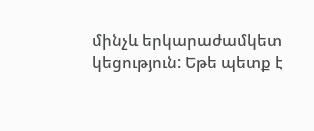մինչև երկարաժամկետ կեցություն: Եթե պետք է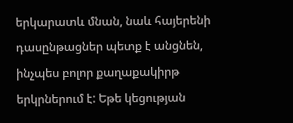երկարատև մնան, նաև հայերենի դասընթացներ պետք է անցնեն, ինչպես բոլոր քաղաքակիրթ երկրներում է: Եթե կեցության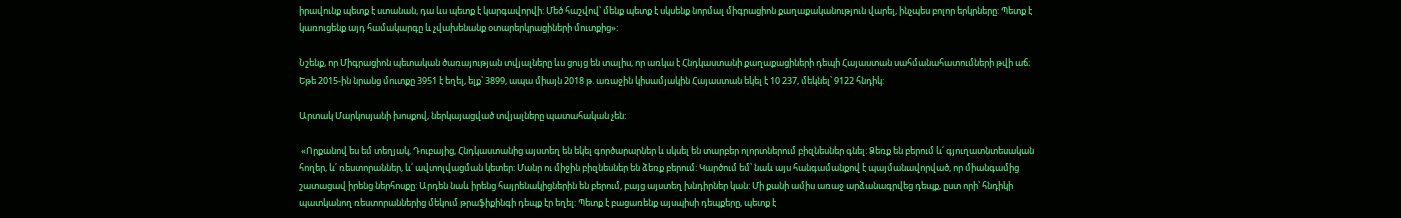իրավունք պետք է ստանան, դա ևս պետք է կարգավորվի: Մեծ հաշվով՝ մենք պետք է սկսենք նորմալ միգրացիոն քաղաքականություն վարել, ինչպես բոլոր երկրները: Պետք է կառուցենք այդ համակարգը և չվախենանք օտարերկրացիների մուտքից»:

Նշենք, որ Միգրացիոն պետական ծառայության տվյալները ևս ցույց են տալիս, որ առկա է Հնդկաստանի քաղաքացիների դեպի Հայաստան սահմանահատումների թվի աճ։ Եթե 2015-ին նրանց մուտքը 3951 է եղել, ելք՝ 3899, ապա միայն 2018 թ. առաջին կիսամյակին Հայաստան եկել է 10 237, մեկնել՝ 9122 հնդիկ:

Արտակ Մարկոսյանի խոսքով, ներկայացված տվյալները պատահական չեն:

 «Որքանով ես եմ տեղյակ, Դուբայից, Հնդկաստանից այստեղ են եկել գործարարներ և սկսել են տարբեր ոլորտներում բիզնեսներ գնել: Ձեռք են բերում և՛ գյուղատնտեսական հողեր, և՛ ռեստորաններ, և՛ ավտոլվացման կետեր: Մանր ու միջին բիզնեսներ են ձեռք բերում: Կարծում եմ՝ նաև այս հանգամանքով է պայմանավորված, որ միանգամից շատացավ իրենց ներհոսքը: Արդեն նաև իրենց հայրենակիցներին են բերում, բայց այստեղ խնդիրներ կան: Մի քանի ամիս առաջ արձանագրվեց դեպք, ըստ որի՝ հնդիկի պատկանող ռեստորաններից մեկում թրաֆիքինգի դեպք էր եղել: Պետք է բացառենք այսպիսի դեպքերը, պետք է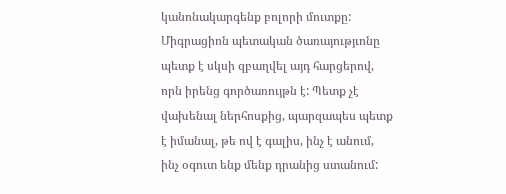կանոնակարգենք բոլորի մուտքը: Միգրացիոն պետական ծառայությւոնը պետք է սկսի զբաղվել այդ հարցերով, որն իրենց գործառույթն է: Պետք չէ վախենալ ներհոսքից, պարզապես պետք է իմանալ, թե ով է գալիս, ինչ է անում, ինչ օգուտ ենք մենք դրանից ստանում: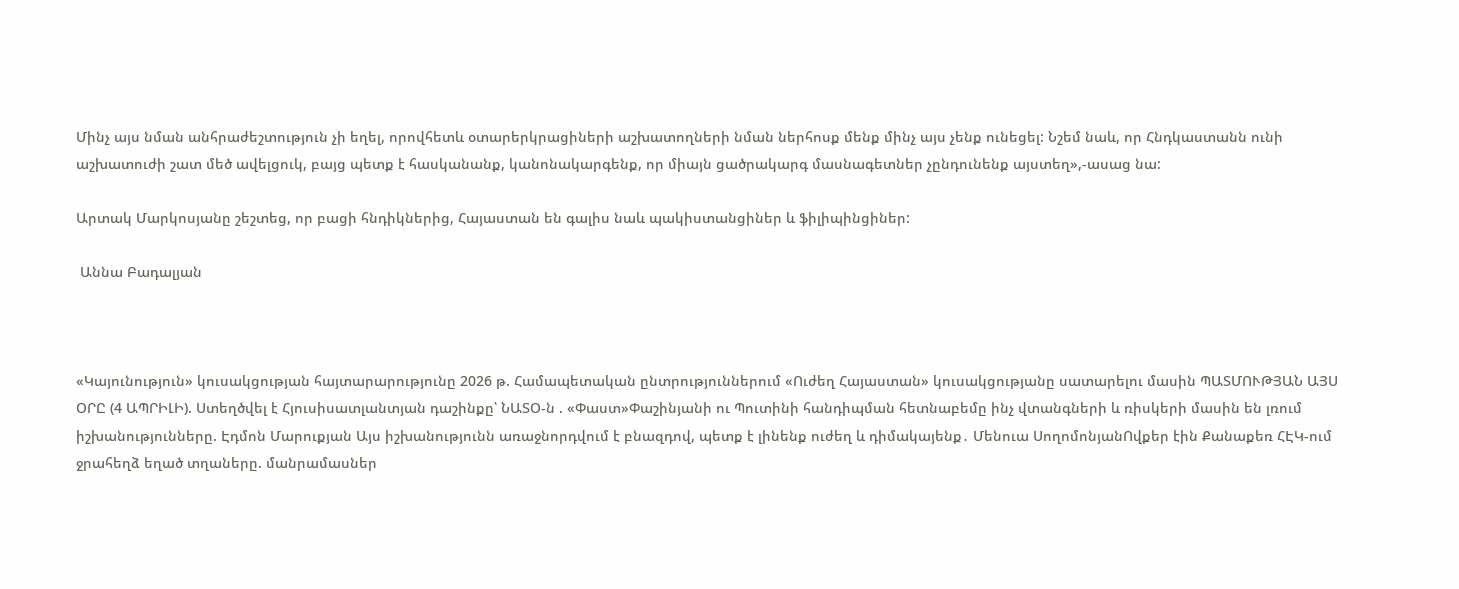Մինչ այս նման անհրաժեշտություն չի եղել, որովհետև օտարերկրացիների աշխատողների նման ներհոսք մենք մինչ այս չենք ունեցել: Նշեմ նաև, որ Հնդկաստանն ունի աշխատուժի շատ մեծ ավելցուկ, բայց պետք է հասկանանք, կանոնակարգենք, որ միայն ցածրակարգ մասնագետներ չընդունենք այստեղ»,-ասաց նա:

Արտակ Մարկոսյանը շեշտեց, որ բացի հնդիկներից, Հայաստան են գալիս նաև պակիստանցիներ և ֆիլիպինցիներ:

 Աննա Բադալյան



«Կայունություն» կուսակցության հայտարարությունը 2026 թ. Համապետական ընտրություններում «Ուժեղ Հայաստան» կուսակցությանը սատարելու մասին ՊԱՏՄՈՒԹՅԱՆ ԱՅՍ ՕՐԸ (4 ԱՊՐԻԼԻ). Ստեղծվել է Հյուսիսատլանտյան դաշինքը՝ ՆԱՏՕ-ն . «Փաստ»Փաշինյանի ու Պուտինի հանդիպման հետնաբեմը ինչ վտանգների և ռիսկերի մասին են լռում իշխանությունները. Էդմոն Մարուքյան Այս իշխանությունն առաջնորդվում է բնազդով, պետք է լինենք ուժեղ և դիմակայենք․ Մենուա ՍողոմոնյանՈվքեր էին Քանաքեռ ՀԷԿ-ում ջրահեղձ եղած տղաները. մանրամասներ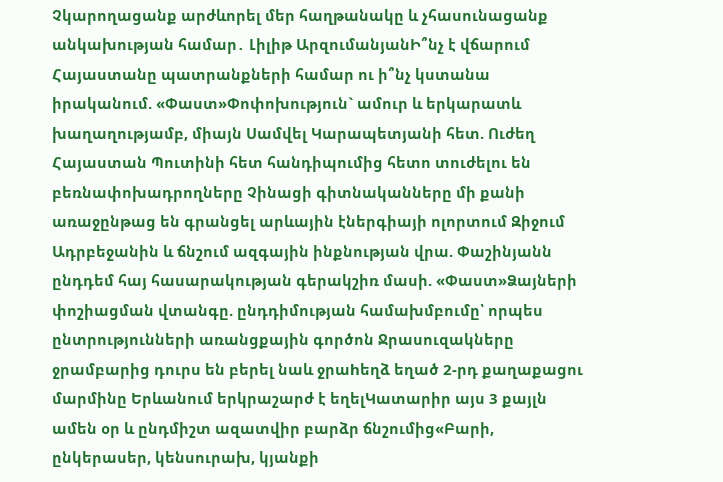Չկարողացանք արժևորել մեր հաղթանակը և չհասունացանք անկախության համար․ Լիլիթ ԱրզումանյանԻ՞նչ է վճարում Հայաստանը պատրանքների համար ու ի՞նչ կստանա իրականում. «Փաստ»Փոփոխություն` ամուր և երկարատև խաղաղությամբ, միայն Սամվել Կարապետյանի հետ. Ուժեղ Հայաստան Պուտինի հետ հանդիպումից հետո տուժելու են բեռնափոխադրողները Չինացի գիտնականները մի քանի առաջընթաց են գրանցել արևային էներգիայի ոլորտում Զիջում Ադրբեջանին և ճնշում ազգային ինքնության վրա. Փաշինյանն ընդդեմ հայ հասարակության գերակշիռ մասի. «Փաստ»Ձայների փոշիացման վտանգը. ընդդիմության համախմբումը՝ որպես ընտրությունների առանցքային գործոն Ջրասուզակները ջրամբարից դուրս են բերել նաև ջրաhեղձ եղած 2-րդ քաղաքացու մարմինը Երևանում երկրաշարժ է եղելԿատարիր այս 3 քայլն ամեն օր և ընդմիշտ ազատվիր բարձր ճնշումից«Բարի, ընկերասեր, կենսուրախ, կյանքի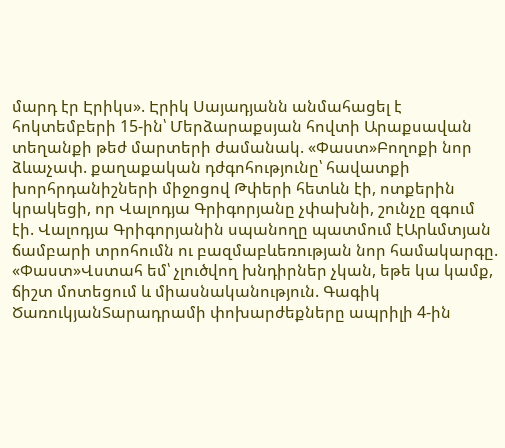մարդ էր Էրիկս». Էրիկ Սայադյանն անմահացել է հոկտեմբերի 15-ին՝ Մերձարաքսյան հովտի Արաքսավան տեղանքի թեժ մարտերի ժամանակ. «Փաստ»Բողոքի նոր ձևաչափ. քաղաքական դժգոհությունը՝ հավատքի խորհրդանիշների միջոցով Թփերի հետևն էի, ոտքերին կրակեցի, որ Վալոդյա Գրիգորյանը չփախնի, շունչը զգում էի. Վալոդյա Գրիգորյանին սպանողը պատմում էԱրևմտյան ճամբարի տրոհումն ու բազմաբևեռության նոր համակարգը. «Փաստ»Վստահ եմ՝ չլուծվող խնդիրներ չկան, եթե կա կամք, ճիշտ մոտեցում և միասնականություն. Գագիկ ԾառուկյանՏարադրամի փոխարժեքները ապրիլի 4-ին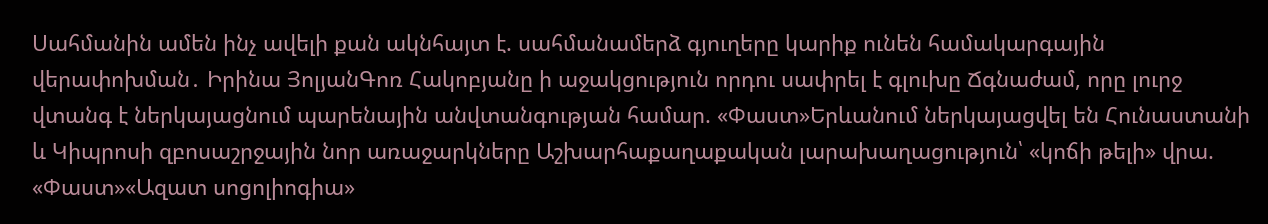Սահմանին ամեն ինչ ավելի քան ակնհայտ է. սահմանամերձ գյուղերը կարիք ունեն համակարգային վերափոխման․ Իրինա ՅոլյանԳոռ Հակոբյանը ի աջակցություն որդու սափրել է գլուխը Ճգնաժամ, որը լուրջ վտանգ է ներկայացնում պարենային անվտանգության համար. «Փաստ»Երևանում ներկայացվել են Հունաստանի և Կիպրոսի զբոսաշրջային նոր առաջարկները Աշխարհաքաղաքական լարախաղացություն՝ «կոճի թելի» վրա. «Փաստ»«Ազատ սոցոլիոգիա»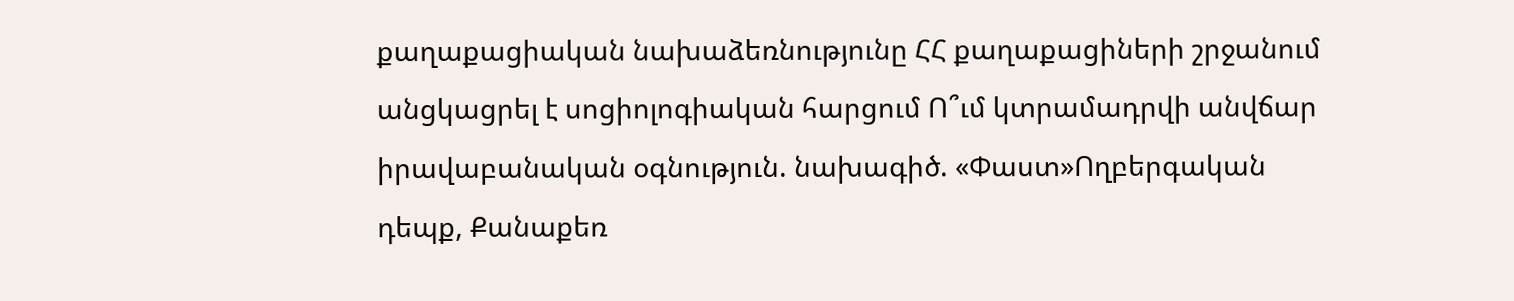քաղաքացիական նախաձեռնությունը ՀՀ քաղաքացիների շրջանում անցկացրել է սոցիոլոգիական հարցում Ո՞ւմ կտրամադրվի անվճար իրավաբանական օգնություն. նախագիծ. «Փաստ»Ողբերգական դեպք, Քանաքեռ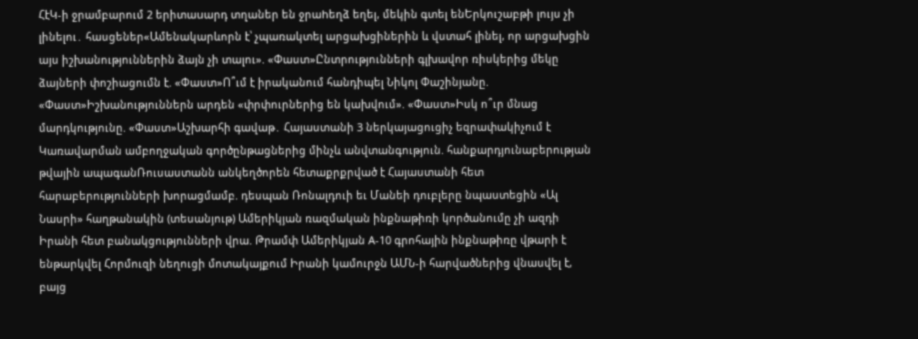ՀէԿ-ի ջրամբարում 2 երիտաuարդ տղաներ են ջրաhեղձ եղել, մեկին գտել ենԵրկուշաբթի լույս չի լինելու․ հասցեներ«Ամենակարևորն է՝ չպառակտել արցախցիներին և վստահ լինել, որ արցախցին այս իշխանություններին ձայն չի տալու». «Փաստ»Ընտրությունների գլխավոր ռիսկերից մեկը ձայների փոշիացումն է. «Փաստ»Ո՞ւմ է իրականում հանդիպել Նիկոլ Փաշինյանը. «Փաստ»Իշխանություններն արդեն «փրփուրներից են կախվում». «Փաստ»Իսկ ո՞ւր մնաց մարդկությունը. «Փաստ»Աշխարհի գավաթ․ Հայաստանի 3 ներկայացուցիչ եզրափակիչում է Կառավարման ամբողջական գործընթացներից մինչև անվտանգություն. հանքարդյունաբերության թվային ապագանՌուսաստանն անկեղծորեն հետաքրքրված է Հայաստանի հետ հարաբերությունների խորացմամբ. դեսպան Ռոնալդուի եւ Մանեի դուբլերը նպաստեցին «Ալ Նասրի» հաղթանակին (տեսանյութ) Ամերիկյան ռազմական ինքնաթիռի կnրծանումը չի ազդի Իրանի հետ բանակցությունների վրա. Թրամփ Ամերիկյան A-10 գրոհային ինքնաթիռը վթարի է ենթարկվել Հորմուզի նեղուցի մոտակայքում Իրանի կամուրջն ԱՄՆ-ի հարվածներից վնասվել է, բայց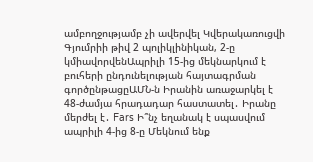ամբողջությամբ չի ավերվել Կվերակառուցվի Գյումրիի թիվ 2 պոլիկլինիկան, 2-ը կմիավորվենԱպրիլի 15-ից մեկնարկում է բուհերի ընդունելության հայտագրման գործընթացըԱՄՆ-ն Իրանին առաջարկել է 48-ժամյա հրադադար հաստատել․ Իրանը մերժել է․ Fars Ի՞նչ եղանակ է սպասվում ապրիլի 4-ից 8-ը Մեկնում ենք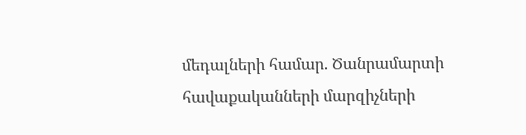մեդալների համար. Ծանրամարտի հավաքականների մարզիչների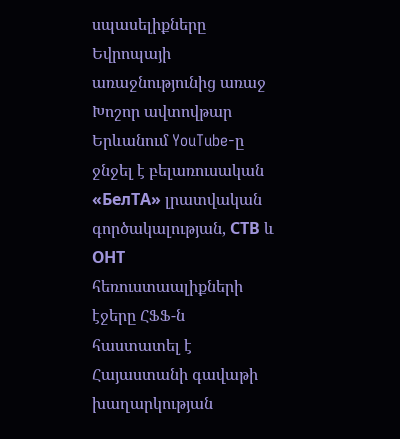սպասելիքները Եվրոպայի առաջնությունից առաջ Խոշոր ավտովթար Երևանում YouTube-ը ջնջել է բելառուսական «БелТА» լրատվական գործակալության, СТВ և ОНТ հեռուստաալիքների էջերը ՀՖՖ-ն հաստատել է Հայաստանի գավաթի խաղարկության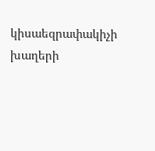կիսաեզրափակիչի խաղերի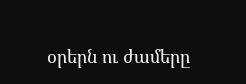օրերն ու ժամերը